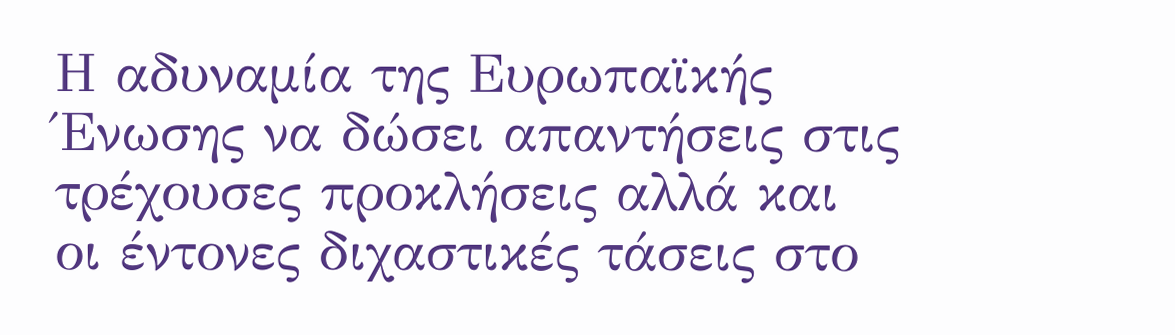Η αδυναμία της Ευρωπαϊκής Ένωσης να δώσει απαντήσεις στις τρέχουσες προκλήσεις αλλά και οι έντονες διχαστικές τάσεις στο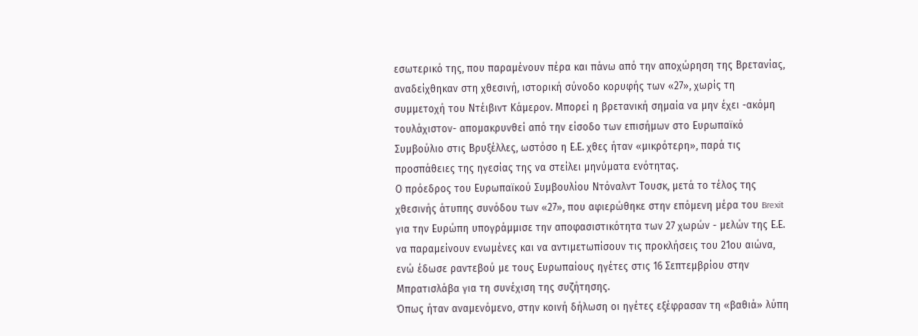εσωτερικό της, που παραμένουν πέρα και πάνω από την αποχώρηση της Βρετανίας, αναδείχθηκαν στη χθεσινή, ιστορική σύνοδο κορυφής των «27», χωρίς τη συμμετοχή του Ντέιβιντ Κάμερον. Μπορεί η βρετανική σημαία να μην έχει -ακόμη τουλάχιστον- απομακρυνθεί από την είσοδο των επισήμων στο Ευρωπαϊκό Συμβούλιο στις Βρυξέλλες, ωστόσο η Ε.Ε. χθες ήταν «μικρότερη», παρά τις προσπάθειες της ηγεσίας της να στείλει μηνύματα ενότητας.
Ο πρόεδρος του Ευρωπαϊκού Συμβουλίου Ντόναλντ Τουσκ, μετά το τέλος της χθεσινής άτυπης συνόδου των «27», που αφιερώθηκε στην επόμενη μέρα του Brexit για την Ευρώπη υπογράμμισε την αποφασιστικότητα των 27 χωρών - μελών της Ε.Ε. να παραμείνουν ενωμένες και να αντιμετωπίσουν τις προκλήσεις του 21ου αιώνα, ενώ έδωσε ραντεβού με τους Ευρωπαίους ηγέτες στις 16 Σεπτεμβρίου στην Μπρατισλάβα για τη συνέχιση της συζήτησης.
Όπως ήταν αναμενόμενο, στην κοινή δήλωση οι ηγέτες εξέφρασαν τη «βαθιά» λύπη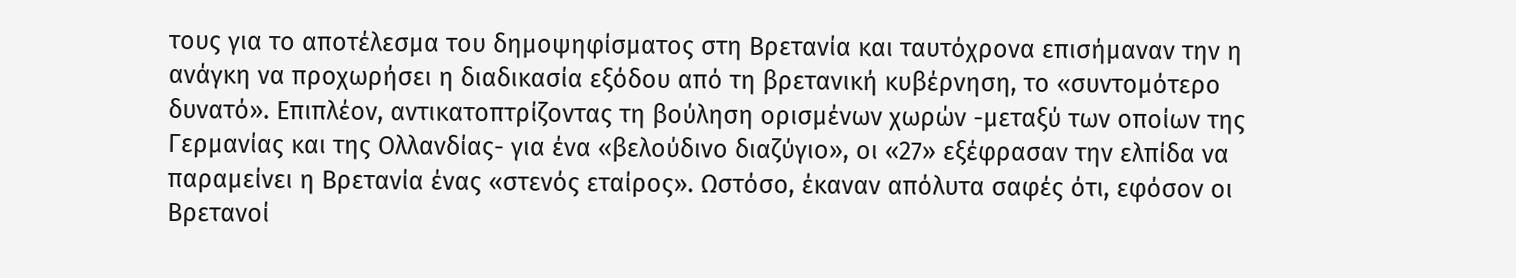τους για το αποτέλεσμα του δημοψηφίσματος στη Βρετανία και ταυτόχρονα επισήμαναν την η ανάγκη να προχωρήσει η διαδικασία εξόδου από τη βρετανική κυβέρνηση, το «συντομότερο δυνατό». Επιπλέον, αντικατοπτρίζοντας τη βούληση ορισμένων χωρών -μεταξύ των οποίων της Γερμανίας και της Ολλανδίας- για ένα «βελούδινο διαζύγιο», οι «27» εξέφρασαν την ελπίδα να παραμείνει η Βρετανία ένας «στενός εταίρος». Ωστόσο, έκαναν απόλυτα σαφές ότι, εφόσον οι Βρετανοί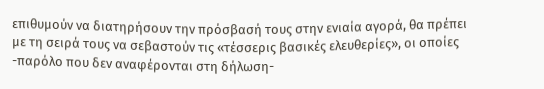επιθυμούν να διατηρήσουν την πρόσβασή τους στην ενιαία αγορά, θα πρέπει με τη σειρά τους να σεβαστούν τις «τέσσερις βασικές ελευθερίες», οι οποίες -παρόλο που δεν αναφέρονται στη δήλωση-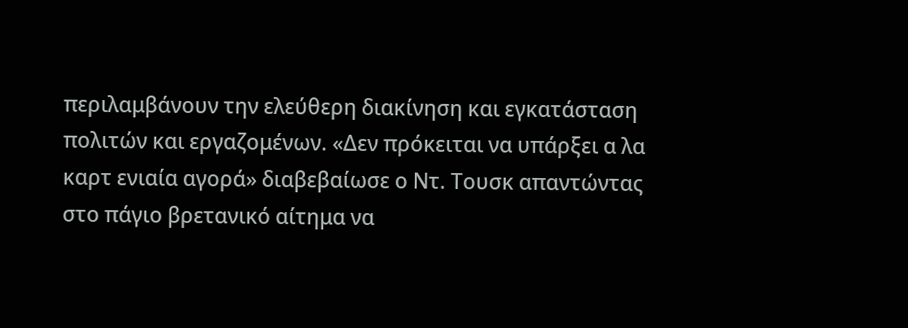περιλαμβάνουν την ελεύθερη διακίνηση και εγκατάσταση πολιτών και εργαζομένων. «Δεν πρόκειται να υπάρξει α λα καρτ ενιαία αγορά» διαβεβαίωσε ο Ντ. Τουσκ απαντώντας στο πάγιο βρετανικό αίτημα να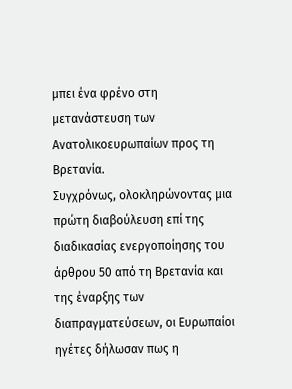μπει ένα φρένο στη μετανάστευση των Ανατολικοευρωπαίων προς τη Βρετανία.
Συγχρόνως, ολοκληρώνοντας μια πρώτη διαβούλευση επί της διαδικασίας ενεργοποίησης του άρθρου 50 από τη Βρετανία και της έναρξης των διαπραγματεύσεων, οι Ευρωπαίοι ηγέτες δήλωσαν πως η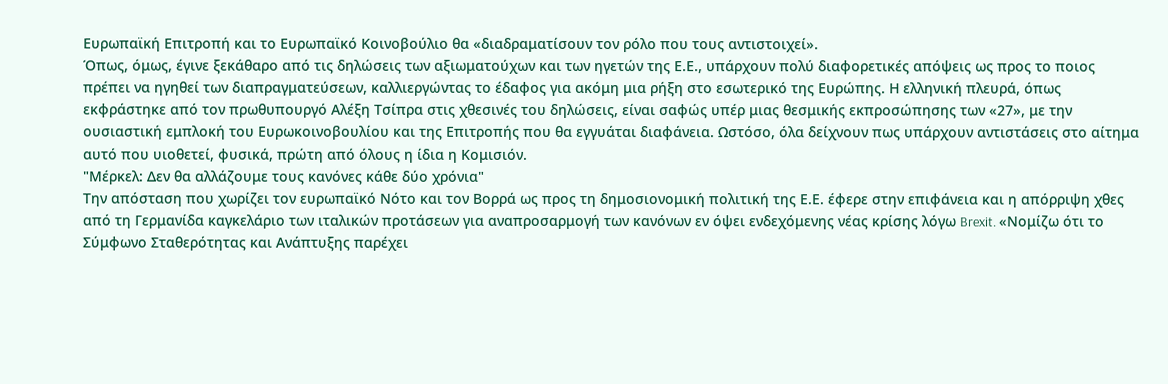Ευρωπαϊκή Επιτροπή και το Ευρωπαϊκό Κοινοβούλιο θα «διαδραματίσουν τον ρόλο που τους αντιστοιχεί».
Όπως, όμως, έγινε ξεκάθαρο από τις δηλώσεις των αξιωματούχων και των ηγετών της Ε.Ε., υπάρχουν πολύ διαφορετικές απόψεις ως προς το ποιος πρέπει να ηγηθεί των διαπραγματεύσεων, καλλιεργώντας το έδαφος για ακόμη μια ρήξη στο εσωτερικό της Ευρώπης. Η ελληνική πλευρά, όπως εκφράστηκε από τον πρωθυπουργό Αλέξη Τσίπρα στις χθεσινές του δηλώσεις, είναι σαφώς υπέρ μιας θεσμικής εκπροσώπησης των «27», με την ουσιαστική εμπλοκή του Ευρωκοινοβουλίου και της Επιτροπής που θα εγγυάται διαφάνεια. Ωστόσο, όλα δείχνουν πως υπάρχουν αντιστάσεις στο αίτημα αυτό που υιοθετεί, φυσικά, πρώτη από όλους η ίδια η Κομισιόν.
"Μέρκελ: Δεν θα αλλάζουμε τους κανόνες κάθε δύο χρόνια"
Την απόσταση που χωρίζει τον ευρωπαϊκό Νότο και τον Βορρά ως προς τη δημοσιονομική πολιτική της Ε.Ε. έφερε στην επιφάνεια και η απόρριψη χθες από τη Γερμανίδα καγκελάριο των ιταλικών προτάσεων για αναπροσαρμογή των κανόνων εν όψει ενδεχόμενης νέας κρίσης λόγω Brexit. «Νομίζω ότι το Σύμφωνο Σταθερότητας και Ανάπτυξης παρέχει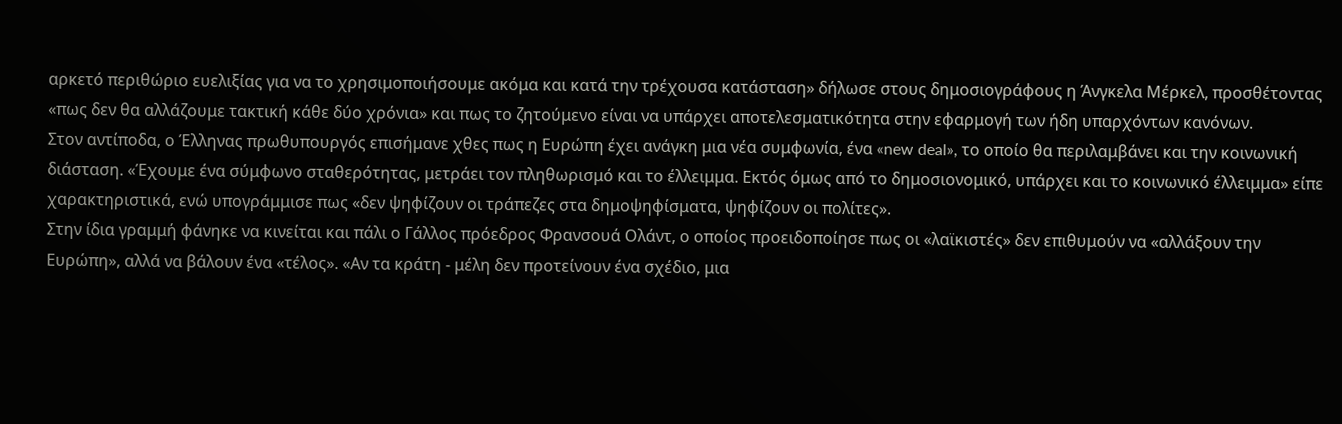αρκετό περιθώριο ευελιξίας για να το χρησιμοποιήσουμε ακόμα και κατά την τρέχουσα κατάσταση» δήλωσε στους δημοσιογράφους η Άνγκελα Μέρκελ, προσθέτοντας «πως δεν θα αλλάζουμε τακτική κάθε δύο χρόνια» και πως το ζητούμενο είναι να υπάρχει αποτελεσματικότητα στην εφαρμογή των ήδη υπαρχόντων κανόνων.
Στον αντίποδα, ο Έλληνας πρωθυπουργός επισήμανε χθες πως η Ευρώπη έχει ανάγκη μια νέα συμφωνία, ένα «new deal», το οποίο θα περιλαμβάνει και την κοινωνική διάσταση. «Έχουμε ένα σύμφωνο σταθερότητας, μετράει τον πληθωρισμό και το έλλειμμα. Εκτός όμως από το δημοσιονομικό, υπάρχει και το κοινωνικό έλλειμμα» είπε χαρακτηριστικά, ενώ υπογράμμισε πως «δεν ψηφίζουν οι τράπεζες στα δημοψηφίσματα, ψηφίζουν οι πολίτες».
Στην ίδια γραμμή φάνηκε να κινείται και πάλι ο Γάλλος πρόεδρος Φρανσουά Ολάντ, ο οποίος προειδοποίησε πως οι «λαϊκιστές» δεν επιθυμούν να «αλλάξουν την Ευρώπη», αλλά να βάλουν ένα «τέλος». «Αν τα κράτη - μέλη δεν προτείνουν ένα σχέδιο, μια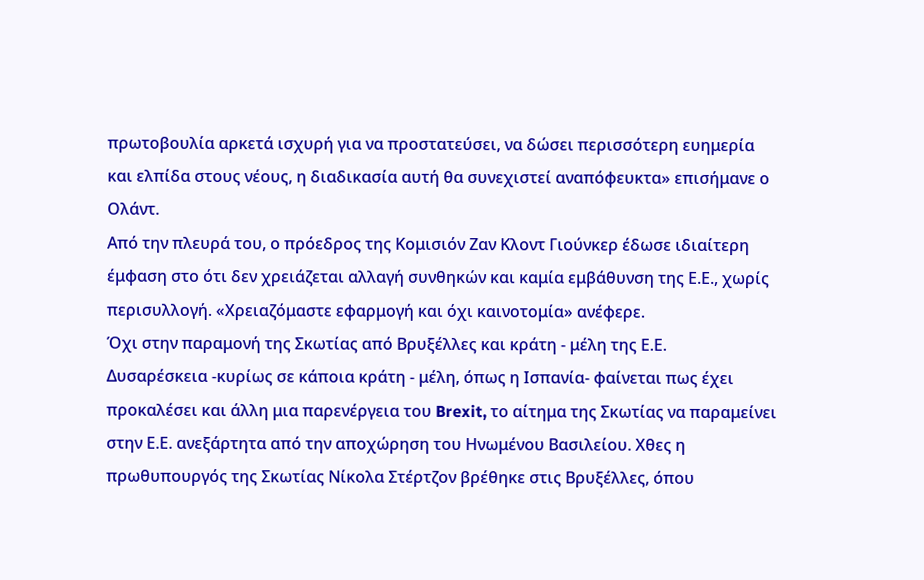πρωτοβουλία αρκετά ισχυρή για να προστατεύσει, να δώσει περισσότερη ευημερία και ελπίδα στους νέους, η διαδικασία αυτή θα συνεχιστεί αναπόφευκτα» επισήμανε ο Ολάντ.
Από την πλευρά του, ο πρόεδρος της Κομισιόν Ζαν Κλοντ Γιούνκερ έδωσε ιδιαίτερη έμφαση στο ότι δεν χρειάζεται αλλαγή συνθηκών και καμία εμβάθυνση της Ε.Ε., χωρίς περισυλλογή. «Χρειαζόμαστε εφαρμογή και όχι καινοτομία» ανέφερε.
Όχι στην παραμονή της Σκωτίας από Βρυξέλλες και κράτη - μέλη της Ε.Ε.
Δυσαρέσκεια -κυρίως σε κάποια κράτη - μέλη, όπως η Ισπανία- φαίνεται πως έχει προκαλέσει και άλλη μια παρενέργεια του Brexit, το αίτημα της Σκωτίας να παραμείνει στην Ε.Ε. ανεξάρτητα από την αποχώρηση του Ηνωμένου Βασιλείου. Χθες η πρωθυπουργός της Σκωτίας Νίκολα Στέρτζον βρέθηκε στις Βρυξέλλες, όπου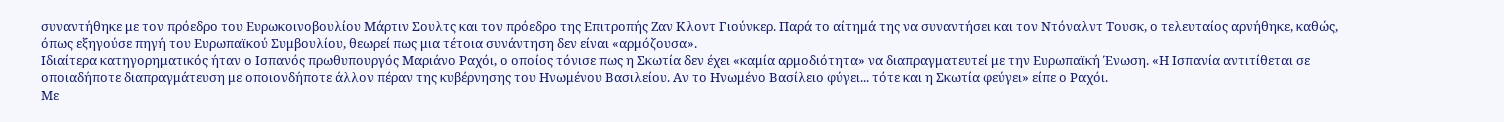συναντήθηκε με τον πρόεδρο του Ευρωκοινοβουλίου Μάρτιν Σουλτς και τον πρόεδρο της Επιτροπής Ζαν Κλοντ Γιούνκερ. Παρά το αίτημά της να συναντήσει και τον Ντόναλντ Τουσκ, ο τελευταίος αρνήθηκε, καθώς, όπως εξηγούσε πηγή του Ευρωπαϊκού Συμβουλίου, θεωρεί πως μια τέτοια συνάντηση δεν είναι «αρμόζουσα».
Ιδιαίτερα κατηγορηματικός ήταν ο Ισπανός πρωθυπουργός Μαριάνο Ραχόι, ο οποίος τόνισε πως η Σκωτία δεν έχει «καμία αρμοδιότητα» να διαπραγματευτεί με την Ευρωπαϊκή Ένωση. «Η Ισπανία αντιτίθεται σε οποιαδήποτε διαπραγμάτευση με οποιονδήποτε άλλον πέραν της κυβέρνησης του Ηνωμένου Βασιλείου. Αν το Ηνωμένο Βασίλειο φύγει... τότε και η Σκωτία φεύγει» είπε ο Ραχόι.
Με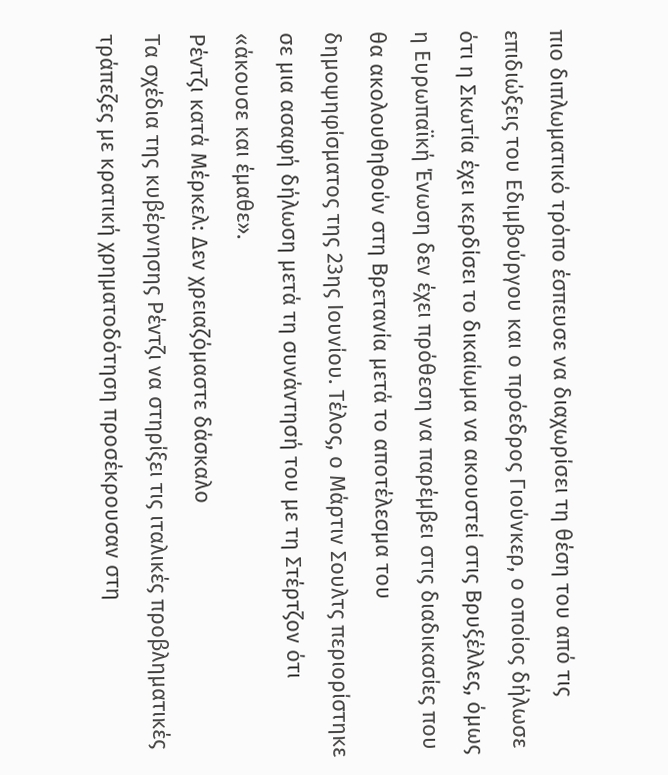πιο διπλωματικό τρόπο έσπευσε να διαχωρίσει τη θέση του από τις επιδιώξεις του Εδιμβούργου και ο πρόεδρος Γιούνκερ, ο οποίος δήλωσε ότι η Σκωτία έχει κερδίσει το δικαίωμα να ακουστεί στις Βρυξέλλες, όμως η Ευρωπαϊκή Ένωση δεν έχει πρόθεση να παρέμβει στις διαδικασίες που θα ακολουθηθούν στη Βρετανία μετά το αποτέλεσμα του δημοψηφίσματος της 23ης Ιουνίου. Τέλος, ο Μάρτιν Σουλτς περιορίστηκε σε μια ασαφή δήλωση μετά τη συνάντησή του με τη Στέρτζον ότι «άκουσε και έμαθε».
Ρέντζι κατά Μέρκελ: Δεν χρειαζόμαστε δάσκαλο
Τα σχέδια της κυβέρνησης Ρέντζι να στηρίξει τις ιταλικές προβληματικές τράπεζες με κρατική χρηματοδότηση προσέκρουσαν στη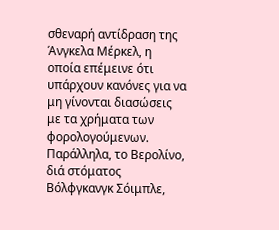σθεναρή αντίδραση της Άνγκελα Μέρκελ, η οποία επέμεινε ότι υπάρχουν κανόνες για να μη γίνονται διασώσεις με τα χρήματα των φορολογούμενων. Παράλληλα, το Βερολίνο, διά στόματος Βόλφγκανγκ Σόιμπλε,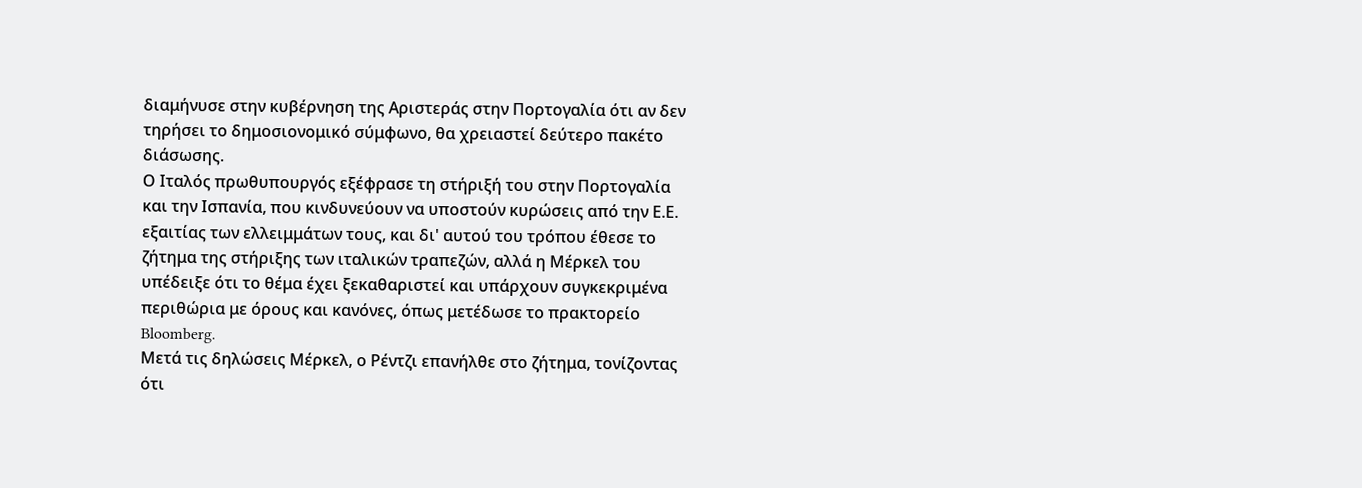διαμήνυσε στην κυβέρνηση της Αριστεράς στην Πορτογαλία ότι αν δεν τηρήσει το δημοσιονομικό σύμφωνο, θα χρειαστεί δεύτερο πακέτο διάσωσης.
Ο Ιταλός πρωθυπουργός εξέφρασε τη στήριξή του στην Πορτογαλία και την Ισπανία, που κινδυνεύουν να υποστούν κυρώσεις από την Ε.Ε. εξαιτίας των ελλειμμάτων τους, και δι' αυτού του τρόπου έθεσε το ζήτημα της στήριξης των ιταλικών τραπεζών, αλλά η Μέρκελ του υπέδειξε ότι το θέμα έχει ξεκαθαριστεί και υπάρχουν συγκεκριμένα περιθώρια με όρους και κανόνες, όπως μετέδωσε το πρακτορείο Bloomberg.
Μετά τις δηλώσεις Μέρκελ, ο Ρέντζι επανήλθε στο ζήτημα, τονίζοντας ότι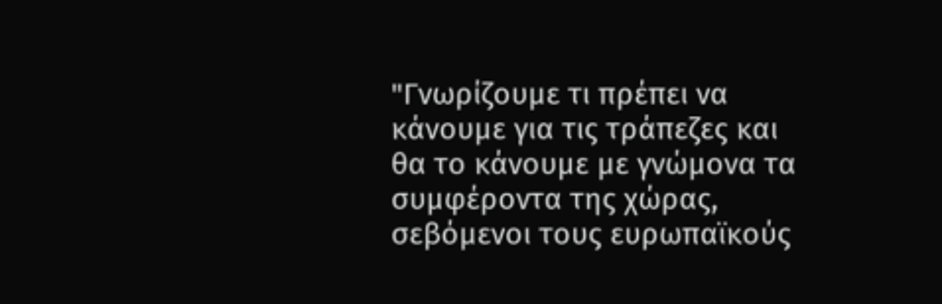"Γνωρίζουμε τι πρέπει να κάνουμε για τις τράπεζες και θα το κάνουμε με γνώμονα τα συμφέροντα της χώρας, σεβόμενοι τους ευρωπαϊκούς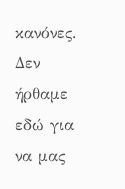κανόνες. Δεν ήρθαμε εδώ για να μας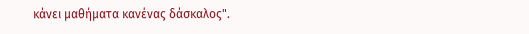κάνει μαθήματα κανένας δάσκαλος".